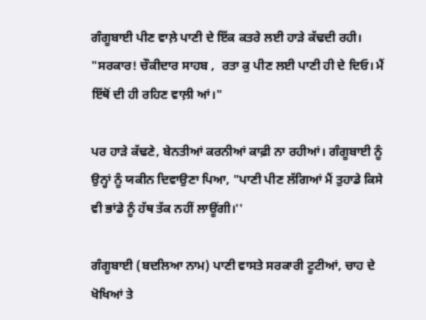ਗੰਗੂਬਾਈ ਪੀਣ ਵਾਲ਼ੇ ਪਾਣੀ ਦੇ ਇੱਕ ਕਤਰੇ ਲਈ ਹਾੜੇ ਕੱਢਦੀ ਰਹੀ। "ਸਰਕਾਰ! ਚੌਕੀਦਾਰ ਸਾਹਬ ,  ਰਤਾ ਕੁ ਪੀਣ ਲਈ ਪਾਣੀ ਹੀ ਦੇ ਦਿਓ। ਮੈਂ ਇੱਥੋਂ ਦੀ ਹੀ ਰਹਿਣ ਵਾਲ਼ੀ ਆਂ।"

ਪਰ ਹਾੜੇ ਕੱਢਣੇ, ਬੇਨਤੀਆਂ ਕਰਨੀਆਂ ਕਾਫ਼ੀ ਨਾ ਰਹੀਆਂ। ਗੰਗੂਬਾਈ ਨੂੰ ਉਨ੍ਹਾਂ ਨੂੰ ਯਕੀਨ ਦਿਵਾਉਣਾ ਪਿਆ, "ਪਾਣੀ ਪੀਣ ਲੱਗਿਆਂ ਮੈਂ ਤੁਹਾਡੇ ਕਿਸੇ ਵੀ ਭਾਂਡੇ ਨੂੰ ਹੱਥ ਤੱਕ ਨਹੀਂ ਲਾਊਂਗੀ।''

ਗੰਗੂਬਾਈ (ਬਦਲਿਆ ਨਾਮ) ਪਾਣੀ ਵਾਸਤੇ ਸਰਕਾਰੀ ਟੂਟੀਆਂ, ਚਾਹ ਦੇ ਖੋਖਿਆਂ ਤੇ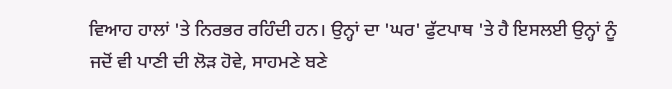ਵਿਆਹ ਹਾਲਾਂ 'ਤੇ ਨਿਰਭਰ ਰਹਿੰਦੀ ਹਨ। ਉਨ੍ਹਾਂ ਦਾ 'ਘਰ' ਫੁੱਟਪਾਥ 'ਤੇ ਹੈ ਇਸਲਈ ਉਨ੍ਹਾਂ ਨੂੰ ਜਦੋਂ ਵੀ ਪਾਣੀ ਦੀ ਲੋੜ ਹੋਵੇ, ਸਾਹਮਣੇ ਬਣੇ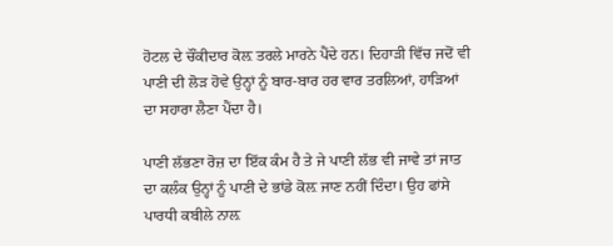ਹੋਟਲ ਦੇ ਚੌਂਕੀਦਾਰ ਕੋਲ਼ ਤਰਲੇ ਮਾਰਨੇ ਪੈਂਦੇ ਹਨ। ਦਿਹਾੜੀ ਵਿੱਚ ਜਦੋਂ ਵੀ ਪਾਣੀ ਦੀ ਲੋੜ ਹੋਵੇ ਉਨ੍ਹਾਂ ਨੂੰ ਬਾਰ-ਬਾਰ ਹਰ ਵਾਰ ਤਰਲਿਆਂ, ਹਾੜਿਆਂ ਦਾ ਸਹਾਰਾ ਲੈਣਾ ਪੈਂਦਾ ਹੈ।

ਪਾਣੀ ਲੱਭਣਾ ਰੋਜ਼ ਦਾ ਇੱਕ ਕੰਮ ਹੈ ਤੇ ਜੇ ਪਾਣੀ ਲੱਭ ਵੀ ਜਾਵੇ ਤਾਂ ਜਾਤ ਦਾ ਕਲੰਕ ਉਨ੍ਹਾਂ ਨੂੰ ਪਾਣੀ ਦੇ ਭਾਂਡੇ ਕੋਲ਼ ਜਾਣ ਨਹੀਂ ਦਿੰਦਾ। ਉਹ ਫਾਂਸੇ ਪਾਰਧੀ ਕਬੀਲੇ ਨਾਲ਼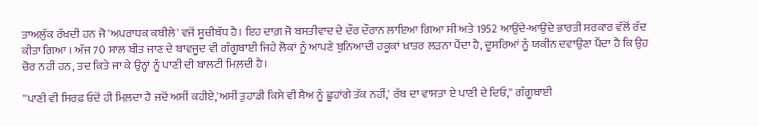ਤਾਅਲੁੱਕ ਰੱਖਦੀ ਹਨ ਜੋ 'ਅਪਰਾਧਕ ਕਬੀਲੇ' ਵਜੋਂ ਸੂਚੀਬੱਧ ਹੈ। ਇਹ ਦਾਗ਼ ਜੋ ਬਸਤੀਵਾਦ ਦੇ ਦੌਰ ਦੌਰਾਨ ਲਾਇਆ ਗਿਆ ਸੀ ਅਤੇ 1952 ਆਉਂਦੇ-ਆਉਂਦੇ ਭਾਰਤੀ ਸਰਕਾਰ ਵੱਲੋਂ ਰੱਦ ਕੀਤਾ ਗਿਆ । ਅੱਜ 70 ਸਾਲ ਬੀਤ ਜਾਣ ਦੇ ਬਾਵਜੂਦ ਵੀ ਗੰਗੂਬਾਈ ਜਿਹੇ ਲੋਕਾਂ ਨੂੰ ਆਪਣੇ ਬੁਨਿਆਦੀ ਹਕੂਕਾਂ ਖ਼ਾਤਰ ਲੜਨਾ ਪੈਂਦਾ ਹੈ, ਦੂਸਰਿਆਂ ਨੂੰ ਯਕੀਨ ਦਵਾਉਣਾ ਪੈਂਦਾ ਹੈ ਕਿ ਉਹ ਚੋਰ ਨਹੀਂ ਹਨ, ਤਦ ਕਿਤੇ ਜਾ ਕੇ ਉਨ੍ਹਾਂ ਨੂੰ ਪਾਣੀ ਦੀ ਬਾਲਟੀ ਮਿਲ਼ਦੀ ਹੈ।

''ਪਾਣੀ ਵੀ ਸਿਰਫ਼ ਓਦੋਂ ਹੀ ਮਿਲ਼ਦਾ ਹੈ ਜਦੋਂ ਅਸੀਂ ਕਹੀਏ,'ਅਸੀਂ ਤੁਹਾਡੀ ਕਿਸੇ ਵੀ ਸ਼ੈਅ ਨੂੰ ਛੂਹਾਂਗੇ ਤੱਕ ਨਹੀਂ,' ਰੱਬ ਦਾ ਵਾਸਤਾ ਏ ਪਾਣੀ ਦੇ ਦਿਓ,'' ਗੰਗੂਬਾਈ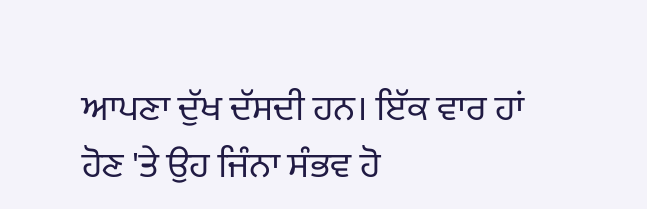ਆਪਣਾ ਦੁੱਖ ਦੱਸਦੀ ਹਨ। ਇੱਕ ਵਾਰ ਹਾਂ ਹੋਣ 'ਤੇ ਉਹ ਜਿੰਨਾ ਸੰਭਵ ਹੋ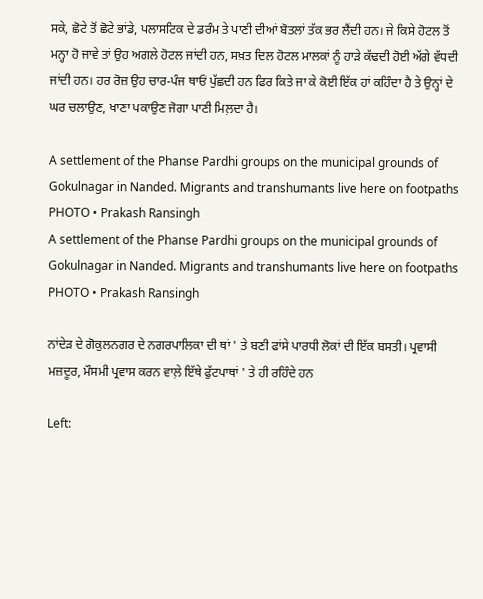ਸਕੇ, ਛੋਟੇ ਤੋਂ ਛੋਟੇ ਭਾਂਡੇ, ਪਲਾਸਟਿਕ ਦੇ ਡਰੰਮ ਤੇ ਪਾਣੀ ਦੀਆਂ ਬੋਤਲਾਂ ਤੱਕ ਭਰ ਲੈਂਦੀ ਹਨ। ਜੇ ਕਿਸੇ ਹੋਟਲ ਤੋਂ ਮਨ੍ਹਾ ਹੋ ਜਾਵੇ ਤਾਂ ਉਹ ਅਗਲੇ ਹੋਟਲ ਜਾਂਦੀ ਹਨ, ਸਖ਼ਤ ਦਿਲ ਹੋਟਲ ਮਾਲਕਾਂ ਨੂੰ ਹਾੜੇ ਕੱਢਦੀ ਹੋਈ ਅੱਗੇ ਵੱਧਦੀ ਜਾਂਦੀ ਹਨ। ਹਰ ਰੋਜ਼ ਉਹ ਚਾਰ-ਪੰਜ ਥਾਓਂ ਪੁੱਛਦੀ ਹਨ ਫਿਰ ਕਿਤੇ ਜਾ ਕੇ ਕੋਈ ਇੱਕ ਹਾਂ ਕਹਿੰਦਾ ਹੈ ਤੇ ਉਨ੍ਹਾਂ ਦੇ ਘਰ ਚਲਾਉਣ, ਖਾਣਾ ਪਕਾਉਣ ਜੋਗਾ ਪਾਣੀ ਮਿਲ਼ਦਾ ਹੈ।

A settlement of the Phanse Pardhi groups on the municipal grounds of Gokulnagar in Nanded. Migrants and transhumants live here on footpaths
PHOTO • Prakash Ransingh
A settlement of the Phanse Pardhi groups on the municipal grounds of Gokulnagar in Nanded. Migrants and transhumants live here on footpaths
PHOTO • Prakash Ransingh

ਨਾਂਦੇੜ ਦੇ ਗੋਕੁਲਨਗਰ ਦੇ ਨਗਰਪਾਲਿਕਾ ਦੀ ਥਾਂ ' ਤੇ ਬਣੀ ਫਾਂਸੇ ਪਾਰਧੀ ਲੋਕਾਂ ਦੀ ਇੱਕ ਬਸਤੀ। ਪ੍ਰਵਾਸੀ ਮਜ਼ਦੂਰ, ਮੌਸਮੀ ਪ੍ਰਵਾਸ ਕਰਨ ਵਾਲ਼ੇ ਇੱਥੇ ਫੁੱਟਪਾਥਾਂ ' ਤੇ ਹੀ ਰਹਿੰਦੇ ਹਨ

Left: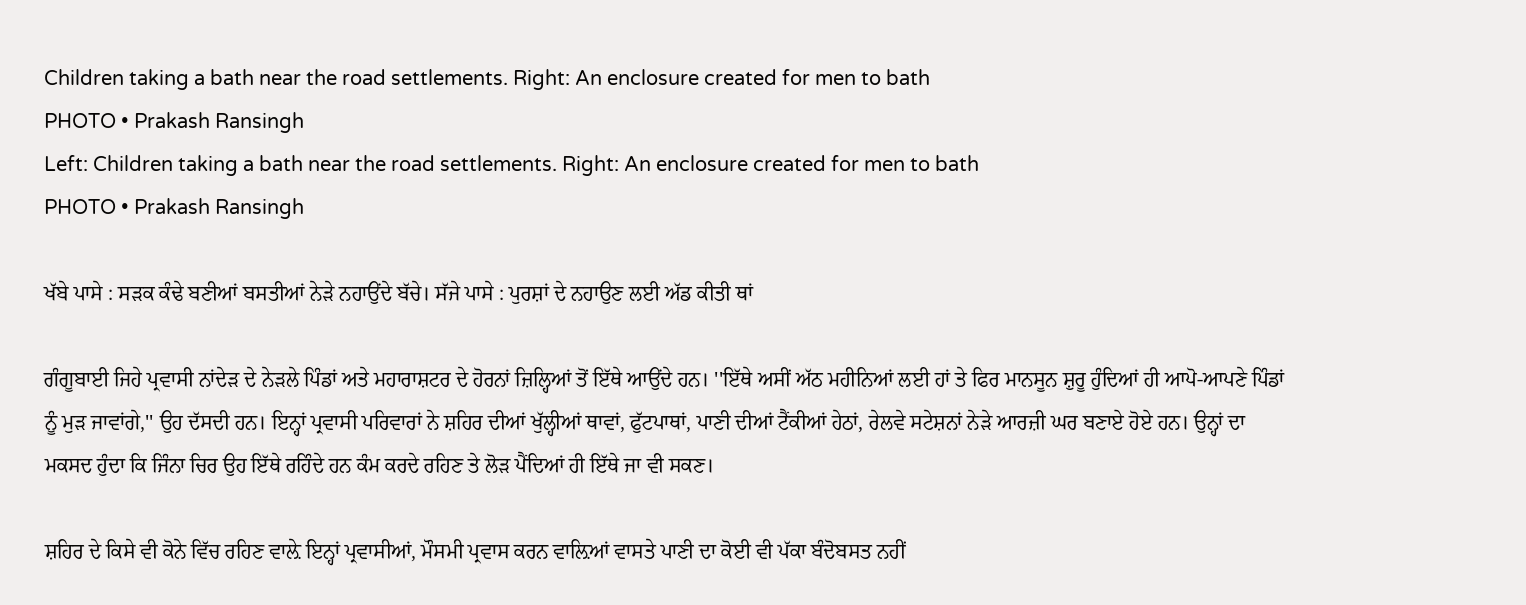Children taking a bath near the road settlements. Right: An enclosure created for men to bath
PHOTO • Prakash Ransingh
Left: Children taking a bath near the road settlements. Right: An enclosure created for men to bath
PHOTO • Prakash Ransingh

ਖੱਬੇ ਪਾਸੇ : ਸੜਕ ਕੰਢੇ ਬਣੀਆਂ ਬਸਤੀਆਂ ਨੇੜੇ ਨਹਾਉਂਦੇ ਬੱਚੇ। ਸੱਜੇ ਪਾਸੇ : ਪੁਰਸ਼ਾਂ ਦੇ ਨਹਾਉਣ ਲਈ ਅੱਡ ਕੀਤੀ ਥਾਂ

ਗੰਗੂਬਾਈ ਜਿਹੇ ਪ੍ਰਵਾਸੀ ਨਾਂਦੇੜ ਦੇ ਨੇੜਲੇ ਪਿੰਡਾਂ ਅਤੇ ਮਹਾਰਾਸ਼ਟਰ ਦੇ ਹੋਰਨਾਂ ਜ਼ਿਲ੍ਹਿਆਂ ਤੋਂ ਇੱਥੇ ਆਉਂਦੇ ਹਨ। ''ਇੱਥੇ ਅਸੀਂ ਅੱਠ ਮਹੀਨਿਆਂ ਲਈ ਹਾਂ ਤੇ ਫਿਰ ਮਾਨਸੂਨ ਸ਼ੁਰੂ ਹੁੰਦਿਆਂ ਹੀ ਆਪੋ-ਆਪਣੇ ਪਿੰਡਾਂ ਨੂੰ ਮੁੜ ਜਾਵਾਂਗੇ,'' ਉਹ ਦੱਸਦੀ ਹਨ। ਇਨ੍ਹਾਂ ਪ੍ਰਵਾਸੀ ਪਰਿਵਾਰਾਂ ਨੇ ਸ਼ਹਿਰ ਦੀਆਂ ਖੁੱਲ੍ਹੀਆਂ ਥਾਵਾਂ, ਫੁੱਟਪਾਥਾਂ, ਪਾਣੀ ਦੀਆਂ ਟੈਂਕੀਆਂ ਹੇਠਾਂ, ਰੇਲਵੇ ਸਟੇਸ਼ਨਾਂ ਨੇੜੇ ਆਰਜ਼ੀ ਘਰ ਬਣਾਏ ਹੋਏ ਹਨ। ਉਨ੍ਹਾਂ ਦਾ ਮਕਸਦ ਹੁੰਦਾ ਕਿ ਜਿੰਨਾ ਚਿਰ ਉਹ ਇੱਥੇ ਰਹਿੰਦੇ ਹਨ ਕੰਮ ਕਰਦੇ ਰਹਿਣ ਤੇ ਲੋੜ ਪੈਂਦਿਆਂ ਹੀ ਇੱਥੇ ਜਾ ਵੀ ਸਕਣ।

ਸ਼ਹਿਰ ਦੇ ਕਿਸੇ ਵੀ ਕੋਨੇ ਵਿੱਚ ਰਹਿਣ ਵਾਲ਼ੇ ਇਨ੍ਹਾਂ ਪ੍ਰਵਾਸੀਆਂ, ਮੌਸਮੀ ਪ੍ਰਵਾਸ ਕਰਨ ਵਾਲ਼ਿਆਂ ਵਾਸਤੇ ਪਾਣੀ ਦਾ ਕੋਈ ਵੀ ਪੱਕਾ ਬੰਦੋਬਸਤ ਨਹੀਂ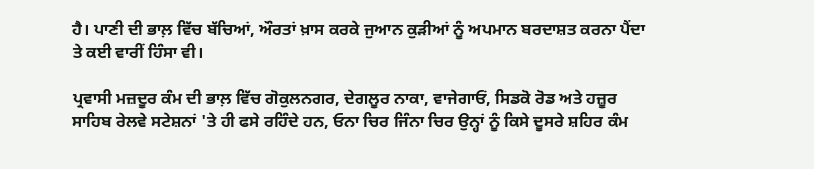ਹੈ। ਪਾਣੀ ਦੀ ਭਾਲ਼ ਵਿੱਚ ਬੱਚਿਆਂ, ਔਰਤਾਂ ਖ਼ਾਸ ਕਰਕੇ ਜੁਆਨ ਕੁੜੀਆਂ ਨੂੰ ਅਪਮਾਨ ਬਰਦਾਸ਼ਤ ਕਰਨਾ ਪੈਂਦਾ ਤੇ ਕਈ ਵਾਰੀਂ ਹਿੰਸਾ ਵੀ।

ਪ੍ਰਵਾਸੀ ਮਜ਼ਦੂਰ ਕੰਮ ਦੀ ਭਾਲ਼ ਵਿੱਚ ਗੋਕੁਲਨਗਰ, ਦੇਗਲੂਰ ਨਾਕਾ, ਵਾਜੇਗਾਓਂ, ਸਿਡਕੋ ਰੋਡ ਅਤੇ ਹਜ਼ੂਰ ਸਾਹਿਬ ਰੇਲਵੇ ਸਟੇਸ਼ਨਾਂ 'ਤੇ ਹੀ ਫਸੇ ਰਹਿੰਦੇ ਹਨ, ਓਨਾ ਚਿਰ ਜਿੰਨਾ ਚਿਰ ਉਨ੍ਹਾਂ ਨੂੰ ਕਿਸੇ ਦੂਸਰੇ ਸ਼ਹਿਰ ਕੰਮ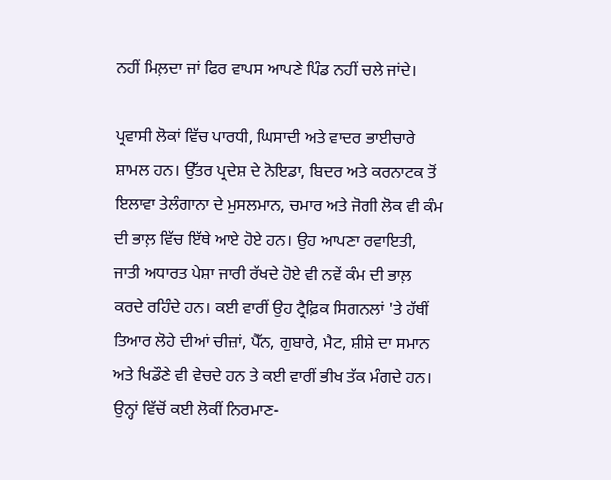ਨਹੀਂ ਮਿਲ਼ਦਾ ਜਾਂ ਫਿਰ ਵਾਪਸ ਆਪਣੇ ਪਿੰਡ ਨਹੀਂ ਚਲੇ ਜਾਂਦੇ।

ਪ੍ਰਵਾਸੀ ਲੋਕਾਂ ਵਿੱਚ ਪਾਰਧੀ, ਘਿਸਾਦੀ ਅਤੇ ਵਾਦਰ ਭਾਈਚਾਰੇ ਸ਼ਾਮਲ ਹਨ। ਉੱਤਰ ਪ੍ਰਦੇਸ਼ ਦੇ ਨੋਇਡਾ, ਬਿਦਰ ਅਤੇ ਕਰਨਾਟਕ ਤੋਂ ਇਲਾਵਾ ਤੇਲੰਗਾਨਾ ਦੇ ਮੁਸਲਮਾਨ, ਚਮਾਰ ਅਤੇ ਜੋਗੀ ਲੋਕ ਵੀ ਕੰਮ ਦੀ ਭਾਲ਼ ਵਿੱਚ ਇੱਥੇ ਆਏ ਹੋਏ ਹਨ। ਉਹ ਆਪਣਾ ਰਵਾਇਤੀ, ਜਾਤੀ ਅਧਾਰਤ ਪੇਸ਼ਾ ਜਾਰੀ ਰੱਖਦੇ ਹੋਏ ਵੀ ਨਵੇਂ ਕੰਮ ਦੀ ਭਾਲ਼ ਕਰਦੇ ਰਹਿੰਦੇ ਹਨ। ਕਈ ਵਾਰੀਂ ਉਹ ਟ੍ਰੈਫ਼ਿਕ ਸਿਗਨਲਾਂ 'ਤੇ ਹੱਥੀਂ ਤਿਆਰ ਲੋਹੇ ਦੀਆਂ ਚੀਜ਼ਾਂ, ਪੈੱਨ, ਗੁਬਾਰੇ, ਮੈਟ, ਸ਼ੀਸ਼ੇ ਦਾ ਸਮਾਨ ਅਤੇ ਖਿਡੌਣੇ ਵੀ ਵੇਚਦੇ ਹਨ ਤੇ ਕਈ ਵਾਰੀਂ ਭੀਖ ਤੱਕ ਮੰਗਦੇ ਹਨ। ਉਨ੍ਹਾਂ ਵਿੱਚੋਂ ਕਈ ਲੋਕੀਂ ਨਿਰਮਾਣ-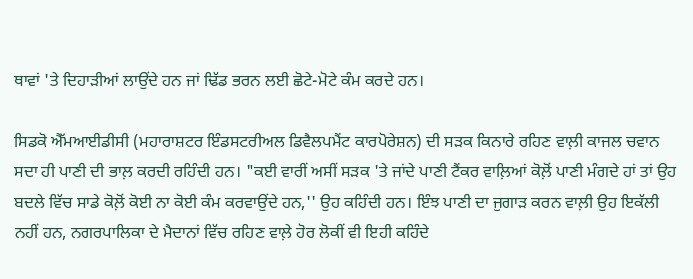ਥਾਵਾਂ 'ਤੇ ਦਿਹਾੜੀਆਂ ਲਾਉਂਦੇ ਹਨ ਜਾਂ ਢਿੱਡ ਭਰਨ ਲਈ ਛੋਟੇ-ਮੋਟੇ ਕੰਮ ਕਰਦੇ ਹਨ।

ਸਿਡਕੋ ਐੱਮਆਈਡੀਸੀ (ਮਹਾਰਾਸ਼ਟਰ ਇੰਡਸਟਰੀਅਲ ਡਿਵੈਲਪਮੈਂਟ ਕਾਰਪੋਰੇਸ਼ਨ) ਦੀ ਸੜਕ ਕਿਨਾਰੇ ਰਹਿਣ ਵਾਲ਼ੀ ਕਾਜਲ ਚਵਾਨ ਸਦਾ ਹੀ ਪਾਣੀ ਦੀ ਭਾਲ਼ ਕਰਦੀ ਰਹਿੰਦੀ ਹਨ। "ਕਈ ਵਾਰੀਂ ਅਸੀਂ ਸੜਕ 'ਤੇ ਜਾਂਦੇ ਪਾਣੀ ਟੈਂਕਰ ਵਾਲ਼ਿਆਂ ਕੋਲ਼ੋਂ ਪਾਣੀ ਮੰਗਦੇ ਹਾਂ ਤਾਂ ਉਹ ਬਦਲੇ ਵਿੱਚ ਸਾਡੇ ਕੋਲ਼ੋਂ ਕੋਈ ਨਾ ਕੋਈ ਕੰਮ ਕਰਵਾਉਂਦੇ ਹਨ,'' ਉਹ ਕਹਿੰਦੀ ਹਨ। ਇੰਝ ਪਾਣੀ ਦਾ ਜੁਗਾੜ ਕਰਨ ਵਾਲ਼ੀ ਉਹ ਇਕੱਲੀ ਨਹੀਂ ਹਨ, ਨਗਰਪਾਲਿਕਾ ਦੇ ਮੈਦਾਨਾਂ ਵਿੱਚ ਰਹਿਣ ਵਾਲ਼ੇ ਹੋਰ ਲੋਕੀਂ ਵੀ ਇਹੀ ਕਹਿੰਦੇ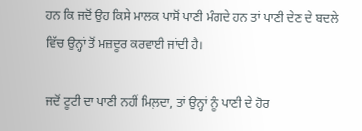ਹਨ ਕਿ ਜਦੋਂ ਉਹ ਕਿਸੇ ਮਾਲਕ ਪਾਸੋਂ ਪਾਣੀ ਮੰਗਦੇ ਹਨ ਤਾਂ ਪਾਣੀ ਦੇਣ ਦੇ ਬਦਲੇ ਵਿੱਚ ਉਨ੍ਹਾਂ ਤੋਂ ਮਜ਼ਦੂਰ ਕਰਵਾਈ ਜਾਂਦੀ ਹੈ।

ਜਦੋਂ ਟੂਟੀ ਦਾ ਪਾਣੀ ਨਹੀਂ ਮਿਲ਼ਦਾ, ਤਾਂ ਉਨ੍ਹਾਂ ਨੂੰ ਪਾਣੀ ਦੇ ਹੋਰ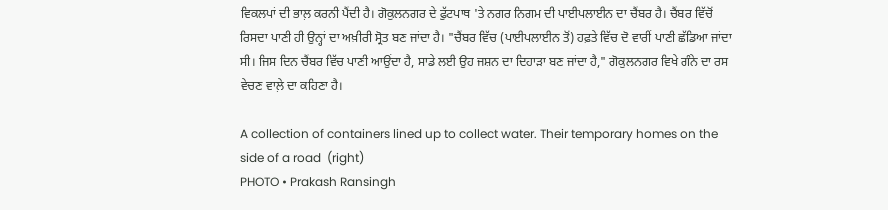ਵਿਕਲਪਾਂ ਦੀ ਭਾਲ਼ ਕਰਨੀ ਪੈਂਦੀ ਹੈ। ਗੋਕੁਲਨਗਰ ਦੇ ਫੁੱਟਪਾਥ 'ਤੇ ਨਗਰ ਨਿਗਮ ਦੀ ਪਾਈਪਲਾਈਨ ਦਾ ਚੈਂਬਰ ਹੈ। ਚੈਂਬਰ ਵਿੱਚੋਂ ਰਿਸਦਾ ਪਾਣੀ ਹੀ ਉਨ੍ਹਾਂ ਦਾ ਅਖ਼ੀਰੀ ਸ੍ਰੋਤ ਬਣ ਜਾਂਦਾ ਹੈ। "ਚੈਂਬਰ ਵਿੱਚ (ਪਾਈਪਲਾਈਨ ਤੋਂ) ਹਫ਼ਤੇ ਵਿੱਚ ਦੋ ਵਾਰੀਂ ਪਾਣੀ ਛੱਡਿਆ ਜਾਂਦਾ ਸੀ। ਜਿਸ ਦਿਨ ਚੈਂਬਰ ਵਿੱਚ ਪਾਣੀ ਆਉਂਦਾ ਹੈ, ਸਾਡੇ ਲਈ ਉਹ ਜਸ਼ਨ ਦਾ ਦਿਹਾੜਾ ਬਣ ਜਾਂਦਾ ਹੈ," ਗੋਕੁਲਨਗਰ ਵਿਖੇ ਗੰਨੇ ਦਾ ਰਸ ਵੇਚਣ ਵਾਲ਼ੇ ਦਾ ਕਹਿਣਾ ਹੈ।

A collection of containers lined up to collect water. Their temporary homes on the side of a road  (right)
PHOTO • Prakash Ransingh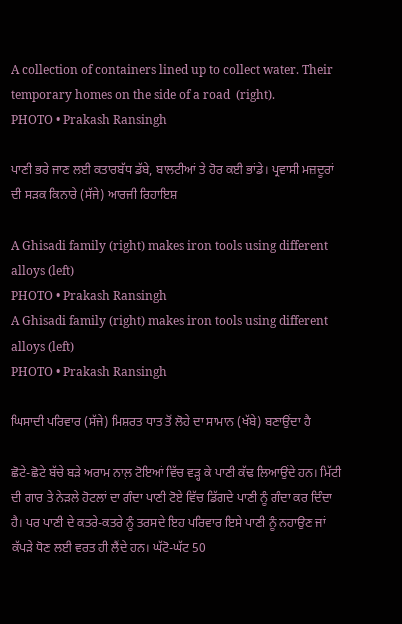A collection of containers lined up to collect water. Their temporary homes on the side of a road  (right).
PHOTO • Prakash Ransingh

ਪਾਣੀ ਭਰੇ ਜਾਣ ਲਈ ਕਤਾਰਬੱਧ ਡੱਬੇ, ਬਾਲਟੀਆਂ ਤੇ ਹੋਰ ਕਈ ਭਾਂਡੇ। ਪ੍ਰਵਾਸੀ ਮਜ਼ਦੂਰਾਂ ਦੀ ਸੜਕ ਕਿਨਾਰੇ (ਸੱਜੇ) ਆਰਜੀ ਰਿਹਾਇਸ਼

A Ghisadi family (right) makes iron tools using different alloys (left)
PHOTO • Prakash Ransingh
A Ghisadi family (right) makes iron tools using different alloys (left)
PHOTO • Prakash Ransingh

ਘਿਸਾਦੀ ਪਰਿਵਾਰ (ਸੱਜੇ) ਮਿਸ਼ਰਤ ਧਾਤ ਤੋਂ ਲੋਹੇ ਦਾ ਸਾਮਾਨ (ਖੱਬੇ) ਬਣਾਉਂਦਾ ਹੈ

ਛੋਟੇ-ਛੋਟੇ ਬੱਚੇ ਬੜੇ ਅਰਾਮ ਨਾਲ਼ ਟੋਇਆਂ ਵਿੱਚ ਵੜ੍ਹ ਕੇ ਪਾਣੀ ਕੱਢ ਲਿਆਉਂਦੇ ਹਨ। ਮਿੱਟੀ ਦੀ ਗਾਰ ਤੇ ਨੇੜਲੇ ਹੋਟਲਾਂ ਦਾ ਗੰਦਾ ਪਾਣੀ ਟੋਏ ਵਿੱਚ ਡਿੱਗਦੇ ਪਾਣੀ ਨੂੰ ਗੰਦਾ ਕਰ ਦਿੰਦਾ ਹੈ। ਪਰ ਪਾਣੀ ਦੇ ਕਤਰੇ-ਕਤਰੇ ਨੂੰ ਤਰਸਦੇ ਇਹ ਪਰਿਵਾਰ ਇਸੇ ਪਾਣੀ ਨੂੰ ਨਹਾਉਣ ਜਾਂ ਕੱਪੜੇ ਧੋਣ ਲਈ ਵਰਤ ਹੀ ਲੈਂਦੇ ਹਨ। ਘੱਟੋ-ਘੱਟ 50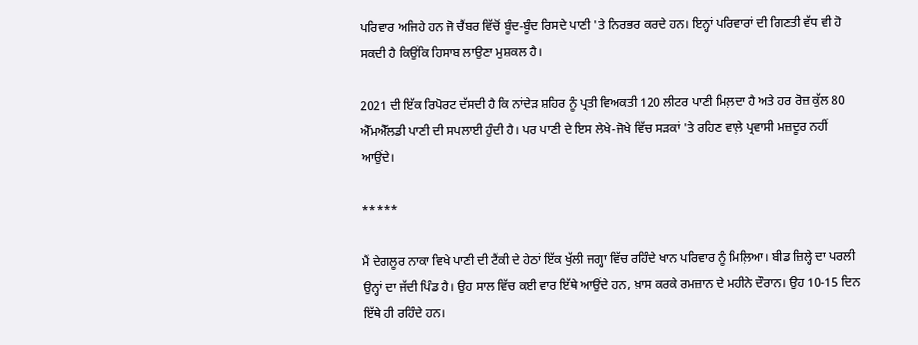ਪਰਿਵਾਰ ਅਜਿਹੇ ਹਨ ਜੋ ਚੈਂਬਰ ਵਿੱਚੋਂ ਬੂੰਦ-ਬੂੰਦ ਰਿਸਦੇ ਪਾਣੀ 'ਤੇ ਨਿਰਭਰ ਕਰਦੇ ਹਨ। ਇਨ੍ਹਾਂ ਪਰਿਵਾਰਾਂ ਦੀ ਗਿਣਤੀ ਵੱਧ ਵੀ ਹੋ ਸਕਦੀ ਹੈ ਕਿਉਂਕਿ ਹਿਸਾਬ ਲਾਉਣਾ ਮੁਸ਼ਕਲ ਹੈ।

2021 ਦੀ ਇੱਕ ਰਿਪੋਰਟ ਦੱਸਦੀ ਹੈ ਕਿ ਨਾਂਦੇੜ ਸ਼ਹਿਰ ਨੂੰ ਪ੍ਰਤੀ ਵਿਅਕਤੀ 120 ਲੀਟਰ ਪਾਣੀ ਮਿਲ਼ਦਾ ਹੈ ਅਤੇ ਹਰ ਰੋਜ਼ ਕੁੱਲ 80 ਐੱਮਐੱਲਡੀ ਪਾਣੀ ਦੀ ਸਪਲਾਈ ਹੁੰਦੀ ਹੈ। ਪਰ ਪਾਣੀ ਦੇ ਇਸ ਲੇਖੇ-ਜੋਖੇ ਵਿੱਚ ਸੜਕਾਂ 'ਤੇ ਰਹਿਣ ਵਾਲ਼ੇ ਪ੍ਰਵਾਸੀ ਮਜ਼ਦੂਰ ਨਹੀਂ ਆਉਂਦੇ।

*****

ਮੈਂ ਦੇਗਲੂਰ ਨਾਕਾ ਵਿਖੇ ਪਾਣੀ ਦੀ ਟੈਂਕੀ ਦੇ ਹੇਠਾਂ ਇੱਕ ਖੁੱਲੀ ਜਗ੍ਹਾ ਵਿੱਚ ਰਹਿੰਦੇ ਖਾਨ ਪਰਿਵਾਰ ਨੂੰ ਮਿਲ਼ਿਆ। ਬੀਡ ਜ਼ਿਲ੍ਹੇ ਦਾ ਪਰਲੀ ਉਨ੍ਹਾਂ ਦਾ ਜੱਦੀ ਪਿੰਡ ਹੈ। ਉਹ ਸਾਲ ਵਿੱਚ ਕਈ ਵਾਰ ਇੱਥੇ ਆਉਂਦੇ ਹਨ, ਖ਼ਾਸ ਕਰਕੇ ਰਮਜ਼ਾਨ ਦੇ ਮਹੀਨੇ ਦੌਰਾਨ। ਉਹ 10-15 ਦਿਨ ਇੱਥੇ ਹੀ ਰਹਿੰਦੇ ਹਨ।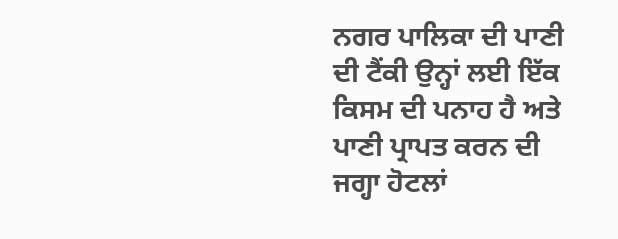ਨਗਰ ਪਾਲਿਕਾ ਦੀ ਪਾਣੀ ਦੀ ਟੈਂਕੀ ਉਨ੍ਹਾਂ ਲਈ ਇੱਕ ਕਿਸਮ ਦੀ ਪਨਾਹ ਹੈ ਅਤੇ ਪਾਣੀ ਪ੍ਰਾਪਤ ਕਰਨ ਦੀ ਜਗ੍ਹਾ ਹੋਟਲਾਂ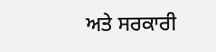ਅਤੇ ਸਰਕਾਰੀ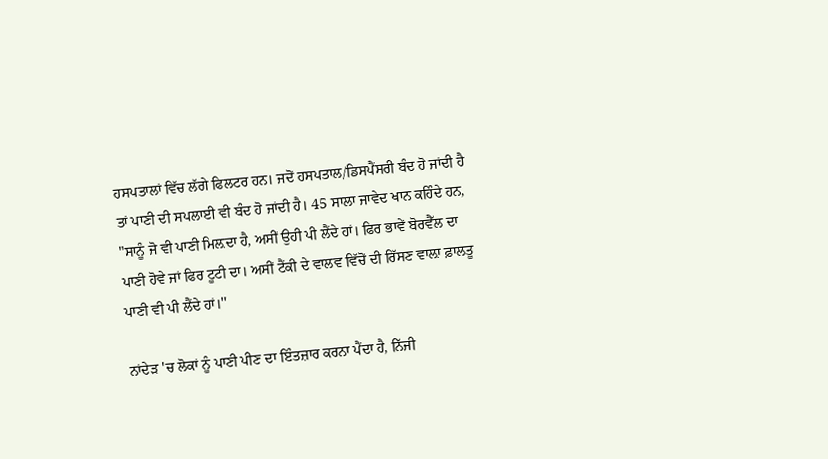ਹਸਪਤਾਲਾਂ ਵਿੱਚ ਲੱਗੇ ਫਿਲਟਰ ਹਨ। ਜਦੋਂ ਹਸਪਤਾਲ/ਡਿਸਪੈਂਸਰੀ ਬੰਦ ਹੋ ਜਾਂਦੀ ਹੈ ਤਾਂ ਪਾਣੀ ਦੀ ਸਪਲਾਈ ਵੀ ਬੰਦ ਹੋ ਜਾਂਦੀ ਹੈ। 45 ਸਾਲਾ ਜਾਵੇਦ ਖਾਨ ਕਹਿੰਦੇ ਹਨ, "ਸਾਨੂੰ ਜੋ ਵੀ ਪਾਣੀ ਮਿਲ਼ਦਾ ਹੈ, ਅਸੀਂ ਉਹੀ ਪੀ ਲੈਂਦੇ ਹਾਂ। ਫਿਰ ਭਾਵੇਂ ਬੋਰਵੈੱਲ ਦਾ ਪਾਣੀ ਹੋਵੇ ਜਾਂ ਫਿਰ ਟੂਟੀ ਦਾ। ਅਸੀਂ ਟੈਂਕੀ ਦੇ ਵਾਲਵ ਵਿੱਚੋਂ ਦੀ ਰਿੱਸਣ ਵਾਲ਼ਾ ਫ਼ਾਲਤੂ ਪਾਣੀ ਵੀ ਪੀ ਲੈਂਦੇ ਹਾਂ।''

ਨਾਂਦੇੜ 'ਚ ਲੋਕਾਂ ਨੂੰ ਪਾਣੀ ਪੀਣ ਦਾ ਇੰਤਜ਼ਾਰ ਕਰਨਾ ਪੈਂਦਾ ਹੈ, ਨਿੱਜੀ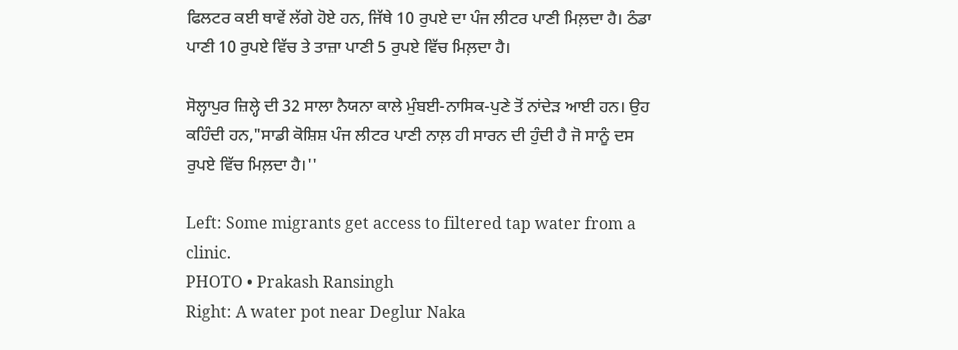ਫਿਲਟਰ ਕਈ ਥਾਵੇਂ ਲੱਗੇ ਹੋਏ ਹਨ, ਜਿੱਥੇ 10 ਰੁਪਏ ਦਾ ਪੰਜ ਲੀਟਰ ਪਾਣੀ ਮਿਲ਼ਦਾ ਹੈ। ਠੰਡਾ ਪਾਣੀ 10 ਰੁਪਏ ਵਿੱਚ ਤੇ ਤਾਜ਼ਾ ਪਾਣੀ 5 ਰੁਪਏ ਵਿੱਚ ਮਿਲ਼ਦਾ ਹੈ।

ਸੋਲ੍ਹਾਪੁਰ ਜ਼ਿਲ੍ਹੇ ਦੀ 32 ਸਾਲਾ ਨੈਯਨਾ ਕਾਲੇ ਮੁੰਬਈ-ਨਾਸਿਕ-ਪੁਣੇ ਤੋਂ ਨਾਂਦੇੜ ਆਈ ਹਨ। ਉਹ ਕਹਿੰਦੀ ਹਨ,"ਸਾਡੀ ਕੋਸ਼ਿਸ਼ ਪੰਜ ਲੀਟਰ ਪਾਣੀ ਨਾਲ਼ ਹੀ ਸਾਰਨ ਦੀ ਹੁੰਦੀ ਹੈ ਜੋ ਸਾਨੂੰ ਦਸ ਰੁਪਏ ਵਿੱਚ ਮਿਲ਼ਦਾ ਹੈ।''

Left: Some migrants get access to filtered tap water from a clinic.
PHOTO • Prakash Ransingh
Right: A water pot near Deglur Naka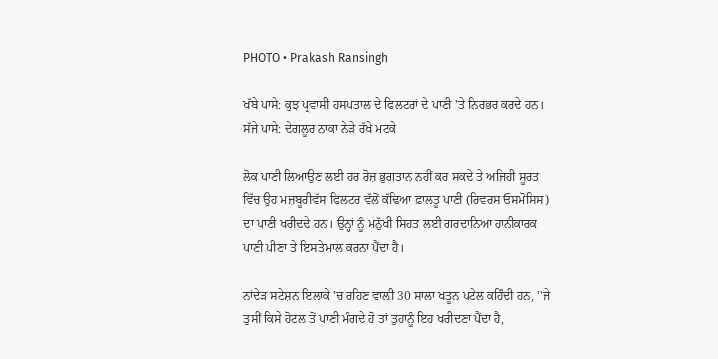PHOTO • Prakash Ransingh

ਖੱਬੇ ਪਾਸੇ: ਕੁਝ ਪ੍ਰਵਾਸੀ ਹਸਪਤਾਲ ਦੇ ਫਿਲਟਰਾਂ ਦੇ ਪਾਣੀ 'ਤੇ ਨਿਰਭਰ ਕਰਦੇ ਹਨ। ਸੱਜੇ ਪਾਸੇ: ਦੇਗਲੂਰ ਨਾਕਾ ਨੇੜੇ ਰੱਖੇ ਮਟਕੇ

ਲੋਕ ਪਾਣੀ ਲਿਆਉਣ ਲਈ ਹਰ ਰੋਜ਼ ਭੁਗਤਾਨ ਨਹੀਂ ਕਰ ਸਕਦੇ ਤੇ ਅਜਿਹੀ ਸੂਰਤ ਵਿੱਚ ਉਹ ਮਜ਼ਬੂਰੀਵੱਸ ਫਿਲਟਰ ਵੱਲੋਂ ਕੱਢਿਆ ਫ਼ਾਲਤੂ ਪਾਣੀ (ਰਿਵਰਸ ਓਸਮੋਸਿਸ) ਦਾ ਪਾਣੀ ਖਰੀਦਦੇ ਹਨ। ਉਨ੍ਹਾਂ ਨੂੰ ਮਨੁੱਖੀ ਸਿਹਤ ਲਈ ਗਰਦਾਨਿਆ ਹਾਨੀਕਾਰਕ ਪਾਣੀ ਪੀਣਾ ਤੇ ਇਸਤੇਮਾਲ ਕਰਨਾ ਪੈਂਦਾ ਹੈ।

ਨਾਂਦੇੜ ਸਟੇਸ਼ਨ ਇਲਾਕੇ 'ਚ ਰਹਿਣ ਵਾਲ਼ੀ 30 ਸਾਲਾ ਖਤੂਨ ਪਟੇਲ ਕਹਿੰਦੀ ਹਨ, ''ਜੇ ਤੁਸੀਂ ਕਿਸੇ ਹੋਟਲ ਤੋਂ ਪਾਣੀ ਮੰਗਦੇ ਹੋ ਤਾਂ ਤੁਹਾਨੂੰ ਇਹ ਖਰੀਦਣਾ ਪੈਂਦਾ ਹੈ,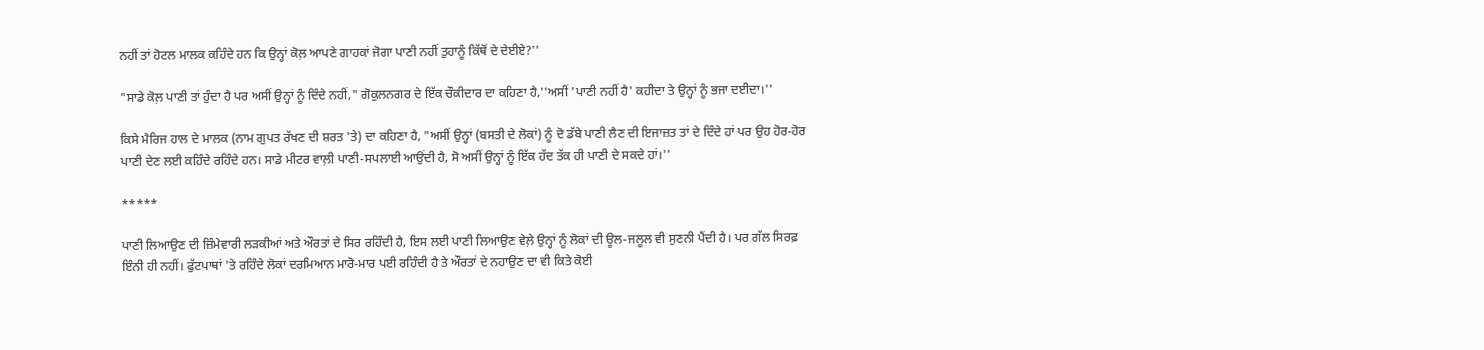ਨਹੀਂ ਤਾਂ ਹੋਟਲ ਮਾਲਕ ਕਹਿੰਦੇ ਹਨ ਕਿ ਉਨ੍ਹਾਂ ਕੋਲ਼ ਆਪਣੇ ਗਾਹਕਾਂ ਜੋਗਾ ਪਾਣੀ ਨਹੀਂ ਤੁਹਾਨੂੰ ਕਿੱਥੋਂ ਦੇ ਦੇਈਏ?''

"ਸਾਡੇ ਕੋਲ਼ ਪਾਣੀ ਤਾਂ ਹੁੰਦਾ ਹੈ ਪਰ ਅਸੀਂ ਉਨ੍ਹਾਂ ਨੂੰ ਦਿੰਦੇ ਨਹੀਂ," ਗੋਕੁਲਨਗਰ ਦੇ ਇੱਕ ਚੌਕੀਦਾਰ ਦਾ ਕਹਿਣਾ ਹੈ,''ਅਸੀਂ 'ਪਾਣੀ ਨਹੀਂ ਹੈ' ਕਹੀਦਾ ਤੇ ਉਨ੍ਹਾਂ ਨੂੰ ਭਜਾ ਦਈਦਾ।''

ਕਿਸੇ ਮੈਰਿਜ ਹਾਲ ਦੇ ਮਾਲਕ (ਨਾਮ ਗੁਪਤ ਰੱਖਣ ਦੀ ਸ਼ਰਤ 'ਤੇ) ਦਾ ਕਹਿਣਾ ਹੈ, "ਅਸੀਂ ਉਨ੍ਹਾਂ (ਬਸਤੀ ਦੇ ਲੋਕਾਂ) ਨੂੰ ਦੋ ਡੱਬੇ ਪਾਣੀ ਲੈਣ ਦੀ ਇਜਾਜ਼ਤ ਤਾਂ ਦੇ ਦਿੰਦੇ ਹਾਂ ਪਰ ਉਹ ਹੋਰ-ਹੋਰ ਪਾਣੀ ਦੇਣ ਲਈ ਕਹਿੰਦੇ ਰਹਿੰਦੇ ਹਨ। ਸਾਡੇ ਮੀਟਰ ਵਾਲ਼ੀ ਪਾਣੀ-ਸਪਲਾਈ ਆਉਂਦੀ ਹੈ, ਸੋ ਅਸੀਂ ਉਨ੍ਹਾਂ ਨੂੰ ਇੱਕ ਹੱਦ ਤੱਕ ਹੀ ਪਾਣੀ ਦੇ ਸਕਦੇ ਹਾਂ।''

*****

ਪਾਣੀ ਲਿਆਉਣ ਦੀ ਜ਼ਿੰਮੇਵਾਰੀ ਲੜਕੀਆਂ ਅਤੇ ਔਰਤਾਂ ਦੇ ਸਿਰ ਰਹਿੰਦੀ ਹੈ, ਇਸ ਲਈ ਪਾਣੀ ਲਿਆਉਣ ਵੇਲ਼ੇ ਉਨ੍ਹਾਂ ਨੂੰ ਲੋਕਾਂ ਦੀ ਊਲ-ਜਲੂਲ ਵੀ ਸੁਣਨੀ ਪੈਂਦੀ ਹੈ। ਪਰ ਗੱਲ ਸਿਰਫ਼ ਇੰਨੀ ਹੀ ਨਹੀਂ। ਫੁੱਟਪਾਥਾਂ 'ਤੇ ਰਹਿੰਦੇ ਲੋਕਾਂ ਦਰਮਿਆਨ ਮਾਰੋ-ਮਾਰ ਪਈ ਰਹਿੰਦੀ ਹੈ ਤੇ ਔਰਤਾਂ ਦੇ ਨਹਾਉਣ ਦਾ ਵੀ ਕਿਤੇ ਕੋਈ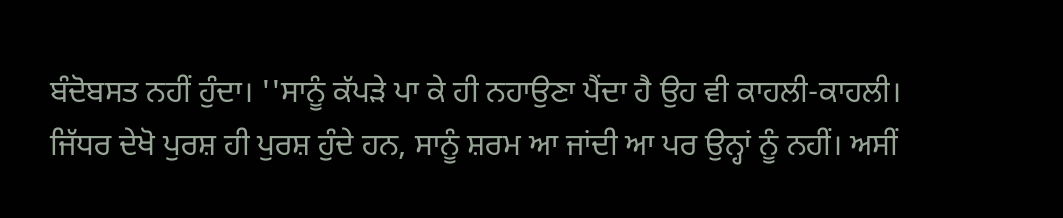ਬੰਦੋਬਸਤ ਨਹੀਂ ਹੁੰਦਾ। ''ਸਾਨੂੰ ਕੱਪੜੇ ਪਾ ਕੇ ਹੀ ਨਹਾਉਣਾ ਪੈਂਦਾ ਹੈ ਉਹ ਵੀ ਕਾਹਲੀ-ਕਾਹਲੀ। ਜਿੱਧਰ ਦੇਖੋ ਪੁਰਸ਼ ਹੀ ਪੁਰਸ਼ ਹੁੰਦੇ ਹਨ, ਸਾਨੂੰ ਸ਼ਰਮ ਆ ਜਾਂਦੀ ਆ ਪਰ ਉਨ੍ਹਾਂ ਨੂੰ ਨਹੀਂ। ਅਸੀਂ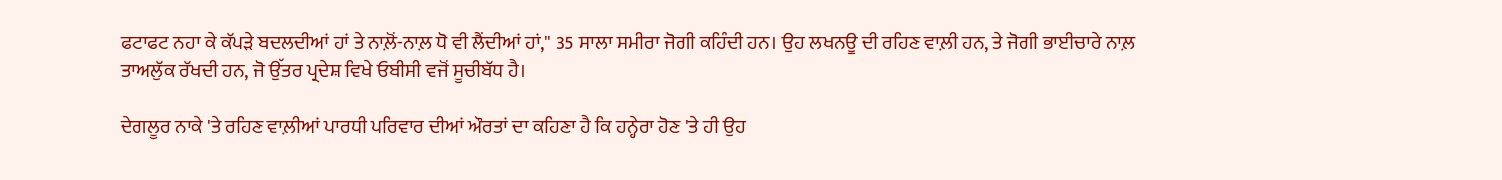ਫਟਾਫਟ ਨਹਾ ਕੇ ਕੱਪੜੇ ਬਦਲਦੀਆਂ ਹਾਂ ਤੇ ਨਾਲ਼ੋਂ-ਨਾਲ਼ ਧੋ ਵੀ ਲੈਂਦੀਆਂ ਹਾਂ,'' 35 ਸਾਲਾ ਸਮੀਰਾ ਜੋਗੀ ਕਹਿੰਦੀ ਹਨ। ਉਹ ਲਖਨਊ ਦੀ ਰਹਿਣ ਵਾਲ਼ੀ ਹਨ, ਤੇ ਜੋਗੀ ਭਾਈਚਾਰੇ ਨਾਲ਼ ਤਾਅਲੁੱਕ ਰੱਖਦੀ ਹਨ, ਜੋ ਉੱਤਰ ਪ੍ਰਦੇਸ਼ ਵਿਖੇ ਓਬੀਸੀ ਵਜੋਂ ਸੂਚੀਬੱਧ ਹੈ।

ਦੇਗਲੂਰ ਨਾਕੇ 'ਤੇ ਰਹਿਣ ਵਾਲ਼ੀਆਂ ਪਾਰਧੀ ਪਰਿਵਾਰ ਦੀਆਂ ਔਰਤਾਂ ਦਾ ਕਹਿਣਾ ਹੈ ਕਿ ਹਨ੍ਹੇਰਾ ਹੋਣ 'ਤੇ ਹੀ ਉਹ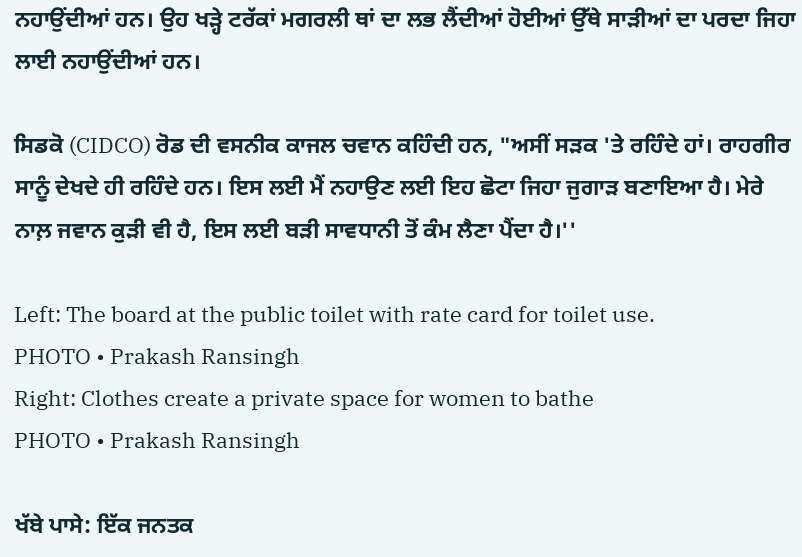ਨਹਾਉਂਦੀਆਂ ਹਨ। ਉਹ ਖੜ੍ਹੇ ਟਰੱਕਾਂ ਮਗਰਲੀ ਥਾਂ ਦਾ ਲਭ ਲੈਂਦੀਆਂ ਹੋਈਆਂ ਉੱਥੇ ਸਾੜੀਆਂ ਦਾ ਪਰਦਾ ਜਿਹਾ ਲਾਈ ਨਹਾਉਂਦੀਆਂ ਹਨ।

ਸਿਡਕੋ (CIDCO) ਰੋਡ ਦੀ ਵਸਨੀਕ ਕਾਜਲ ਚਵਾਨ ਕਹਿੰਦੀ ਹਨ, "ਅਸੀਂ ਸੜਕ 'ਤੇ ਰਹਿੰਦੇ ਹਾਂ। ਰਾਹਗੀਰ ਸਾਨੂੰ ਦੇਖਦੇ ਹੀ ਰਹਿੰਦੇ ਹਨ। ਇਸ ਲਈ ਮੈਂ ਨਹਾਉਣ ਲਈ ਇਹ ਛੋਟਾ ਜਿਹਾ ਜੁਗਾੜ ਬਣਾਇਆ ਹੈ। ਮੇਰੇ ਨਾਲ਼ ਜਵਾਨ ਕੁੜੀ ਵੀ ਹੈ, ਇਸ ਲਈ ਬੜੀ ਸਾਵਧਾਨੀ ਤੋਂ ਕੰਮ ਲੈਣਾ ਪੈਂਦਾ ਹੈ।''

Left: The board at the public toilet with rate card for toilet use.
PHOTO • Prakash Ransingh
Right: Clothes create a private space for women to bathe
PHOTO • Prakash Ransingh

ਖੱਬੇ ਪਾਸੇ: ਇੱਕ ਜਨਤਕ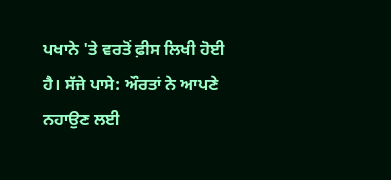ਪਖਾਨੇ 'ਤੇ ਵਰਤੋਂ ਫ਼ੀਸ ਲਿਖੀ ਹੋਈ ਹੈ। ਸੱਜੇ ਪਾਸੇ: ਔਰਤਾਂ ਨੇ ਆਪਣੇ ਨਹਾਉਣ ਲਈ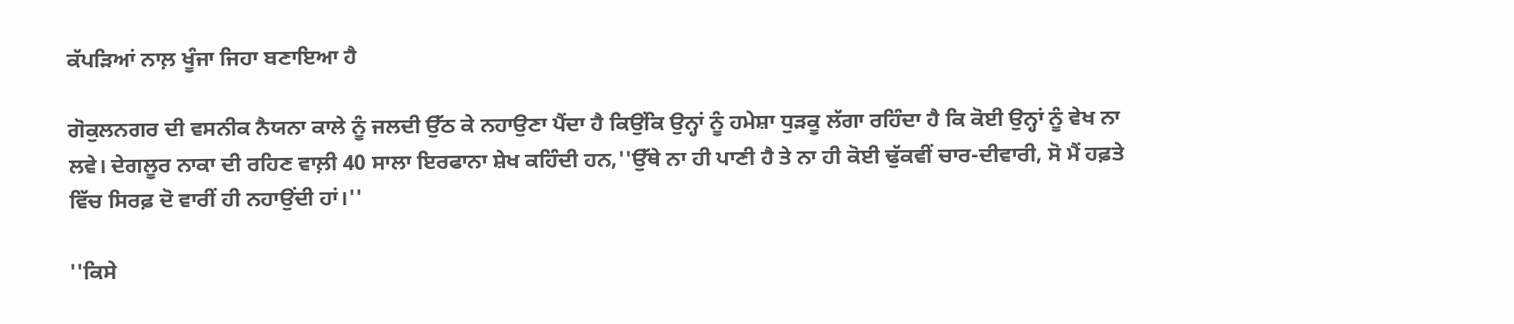ਕੱਪੜਿਆਂ ਨਾਲ਼ ਖੂੰਜਾ ਜਿਹਾ ਬਣਾਇਆ ਹੈ

ਗੋਕੁਲਨਗਰ ਦੀ ਵਸਨੀਕ ਨੈਯਨਾ ਕਾਲੇ ਨੂੰ ਜਲਦੀ ਉੱਠ ਕੇ ਨਹਾਉਣਾ ਪੈਂਦਾ ਹੈ ਕਿਉਂਕਿ ਉਨ੍ਹਾਂ ਨੂੰ ਹਮੇਸ਼ਾ ਧੁੜਕੂ ਲੱਗਾ ਰਹਿੰਦਾ ਹੈ ਕਿ ਕੋਈ ਉਨ੍ਹਾਂ ਨੂੰ ਵੇਖ ਨਾ ਲਵੇ। ਦੇਗਲੂਰ ਨਾਕਾ ਦੀ ਰਹਿਣ ਵਾਲ਼ੀ 40 ਸਾਲਾ ਇਰਫਾਨਾ ਸ਼ੇਖ ਕਹਿੰਦੀ ਹਨ,''ਉੱਥੇ ਨਾ ਹੀ ਪਾਣੀ ਹੈ ਤੇ ਨਾ ਹੀ ਕੋਈ ਢੁੱਕਵੀਂ ਚਾਰ-ਦੀਵਾਰੀ, ਸੋ ਮੈਂ ਹਫ਼ਤੇ ਵਿੱਚ ਸਿਰਫ਼ ਦੋ ਵਾਰੀਂ ਹੀ ਨਹਾਉਂਦੀ ਹਾਂ।''

''ਕਿਸੇ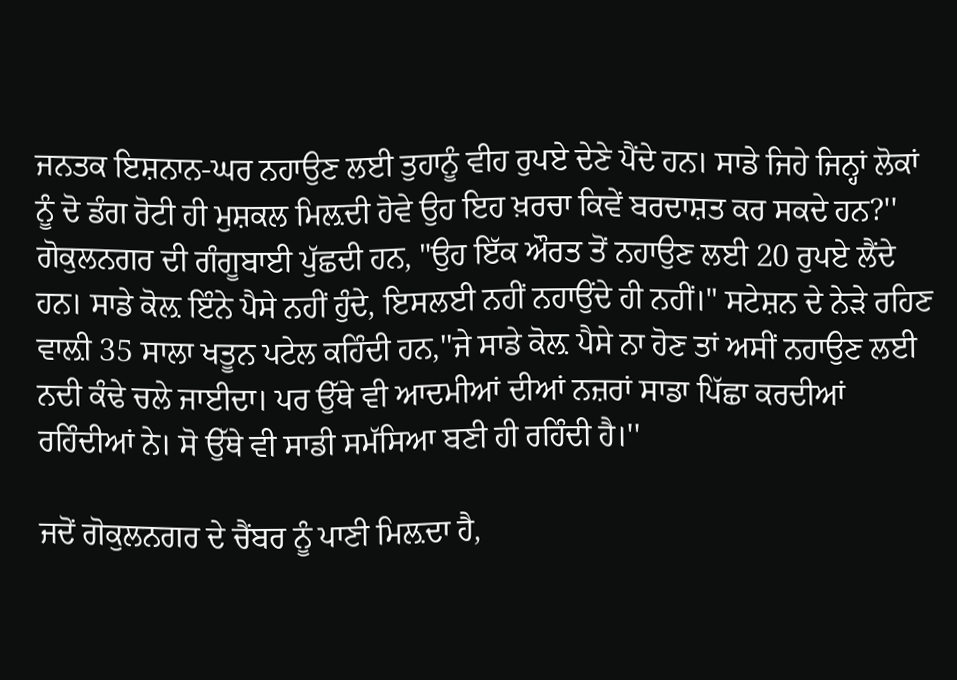ਜਨਤਕ ਇਸ਼ਨਾਨ-ਘਰ ਨਹਾਉਣ ਲਈ ਤੁਹਾਨੂੰ ਵੀਹ ਰੁਪਏ ਦੇਣੇ ਪੈਂਦੇ ਹਨ। ਸਾਡੇ ਜਿਹੇ ਜਿਨ੍ਹਾਂ ਲੋਕਾਂ ਨੂੰ ਦੋ ਡੰਗ ਰੋਟੀ ਹੀ ਮੁਸ਼ਕਲ ਮਿਲ਼ਦੀ ਹੋਵੇ ਉਹ ਇਹ ਖ਼ਰਚਾ ਕਿਵੇਂ ਬਰਦਾਸ਼ਤ ਕਰ ਸਕਦੇ ਹਨ?'' ਗੋਕੁਲਨਗਰ ਦੀ ਗੰਗੂਬਾਈ ਪੁੱਛਦੀ ਹਨ, "ਉਹ ਇੱਕ ਔਰਤ ਤੋਂ ਨਹਾਉਣ ਲਈ 20 ਰੁਪਏ ਲੈਂਦੇ ਹਨ। ਸਾਡੇ ਕੋਲ਼ ਇੰਨੇ ਪੈਸੇ ਨਹੀਂ ਹੁੰਦੇ, ਇਸਲਈ ਨਹੀਂ ਨਹਾਉਂਦੇ ਹੀ ਨਹੀਂ।" ਸਟੇਸ਼ਨ ਦੇ ਨੇੜੇ ਰਹਿਣ ਵਾਲ਼ੀ 35 ਸਾਲਾ ਖਤੂਨ ਪਟੇਲ ਕਹਿੰਦੀ ਹਨ,''ਜੇ ਸਾਡੇ ਕੋਲ਼ ਪੈਸੇ ਨਾ ਹੋਣ ਤਾਂ ਅਸੀਂ ਨਹਾਉਣ ਲਈ ਨਦੀ ਕੰਢੇ ਚਲੇ ਜਾਈਦਾ। ਪਰ ਉੱਥੇ ਵੀ ਆਦਮੀਆਂ ਦੀਆਂ ਨਜ਼ਰਾਂ ਸਾਡਾ ਪਿੱਛਾ ਕਰਦੀਆਂ ਰਹਿੰਦੀਆਂ ਨੇ। ਸੋ ਉੱਥੇ ਵੀ ਸਾਡੀ ਸਮੱਸਿਆ ਬਣੀ ਹੀ ਰਹਿੰਦੀ ਹੈ।''

ਜਦੋਂ ਗੋਕੁਲਨਗਰ ਦੇ ਚੈਂਬਰ ਨੂੰ ਪਾਣੀ ਮਿਲ਼ਦਾ ਹੈ,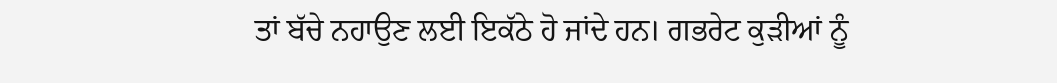ਤਾਂ ਬੱਚੇ ਨਹਾਉਣ ਲਈ ਇਕੱਠੇ ਹੋ ਜਾਂਦੇ ਹਨ। ਗਭਰੇਟ ਕੁੜੀਆਂ ਨੂੰ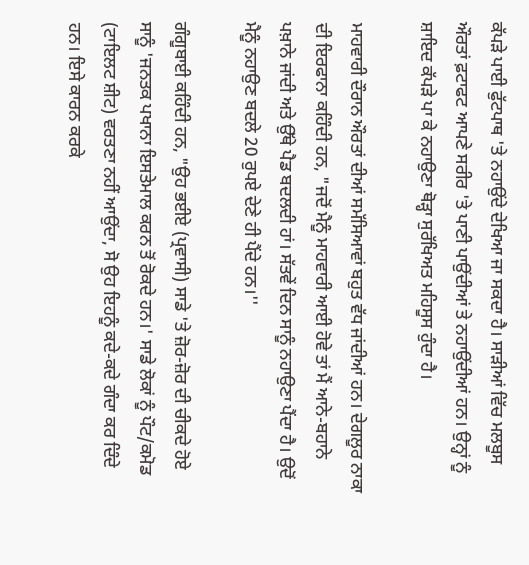ਕੱਪੜੇ ਪਾਈ ਫੁੱਟਪਾਥ 'ਤੇ ਨਹਾਉਂਦੇ ਦੇਖਿਆ ਜਾ ਸਕਦਾ ਹੈ। ਸਾੜੀਆਂ ਵਿੱਚ ਮਲਬੂਸ ਔਰਤਾਂ ਫ਼ਟਾਫਟ ਆਪਣੇ ਸਰੀਰ 'ਤੇ ਪਾਣੀ ਪਾਉਂਦੀਆਂ ਤੇ ਨਹਾਉਂਦੀਆਂ ਹਨ। ਉਨ੍ਹਾਂ ਨੂੰ ਸ਼ਾਇਦ ਕੱਪੜੇ ਪਾ ਕੇ ਨਹਾਉਣਾ ਥੋੜ੍ਹਾ ਸੁਰੱਖਿਅਤ ਮਹਿਸੂਸ ਹੁੰਦਾ ਹੈ।

ਮਾਹਵਾਰੀ ਦੌਰਾਨ ਔਰਤਾਂ ਦੀਆਂ ਸਮੱਸਿਆਵਾਂ ਬਹੁਤ ਵੱਧ ਜਾਂਦੀਆਂ ਹਨ। ਦੇਗਲੂਰ ਨਾਕਾ ਦੀ ਇਰਫਾਨਾ ਕਹਿੰਦੀ ਹਨ, "ਜਦੋਂ ਮੈਨੂੰ ਮਾਹਵਾਰੀ ਆਈ ਹੋਵੇ ਤਾਂ ਮੈਂ ਆਨੇ-ਬਹਾਨੇ ਪਖ਼ਾਨੇ ਜਾਂਦੀ ਅਤੇ ਉੱਥੇ ਪੈਡ ਬਦਲਦੀ ਹਾਂ। ਸੱਤਵੇਂ ਦਿਨ ਸਾਨੂੰ ਨਹਾਉਣਾ ਪੈਂਦਾ ਹੈ। ਉਦੋਂ ਮੈਨੂੰ ਨਹਾਉਣ ਬਦਲੇ 20 ਰੁਪਏ ਦੇਣੇ ਹੀ ਪੈਂਦੇ ਹਨ।''

ਗੰਗੂਬਾਈ ਕਹਿੰਦੀ ਹਨ, "ਉਹ ਭਈਏ (ਪ੍ਰਵਾਸੀ) ਸਾਡੇ 'ਤੇ ਜ਼ੋਰ-ਜ਼ੋਰ ਦੀ ਚੀਕਦੇ ਹੋਏ ਸਾਨੂੰ 'ਜਨਤਕ ਪਖਾਨਾ ਇਸਤੇਮਾਲ ਕਰਨ ਤੋਂ ਰੋਕਦੇ ਹਨ।' ਸਾਡੇ ਲੋਕਾਂ ਨੂੰ ਪੌਟ/ਕਮੋਡ (ਟਾਇਲਟ ਸ਼ੀਟ) ਵਰਤਣਾ ਨਹੀਂ ਆਉਂਦਾ, ਸੋ ਉਹ ਇਹਨੂੰ ਕਦੇ-ਕਦੇ ਗੰਦਾ ਕਰ ਦਿੰਦੇ ਹਨ। ਇਸੇ ਕਾਰਨ ਕਰਕੇ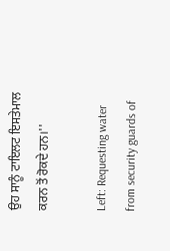ਉਹ ਸਾਨੂੰ ਟਾਇਲਟ ਇਸਤੇਮਾਲ ਕਰਨ ਤੋਂ ਰੋਕਦੇ ਹਨ।''

Left: Requesting water from security guards of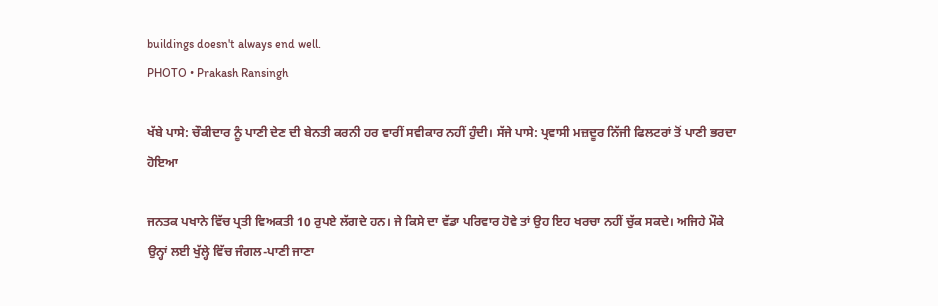buildings doesn't always end well.
PHOTO • Prakash Ransingh

ਖੱਬੇ ਪਾਸੇ: ਚੌਕੀਦਾਰ ਨੂੰ ਪਾਣੀ ਦੇਣ ਦੀ ਬੇਨਤੀ ਕਰਨੀ ਹਰ ਵਾਰੀਂ ਸਵੀਕਾਰ ਨਹੀਂ ਹੁੰਦੀ। ਸੱਜੇ ਪਾਸੇ: ਪ੍ਰਵਾਸੀ ਮਜ਼ਦੂਰ ਨਿੱਜੀ ਫਿਲਟਰਾਂ ਤੋਂ ਪਾਣੀ ਭਰਦਾ ਹੋਇਆ

ਜਨਤਕ ਪਖਾਨੇ ਵਿੱਚ ਪ੍ਰਤੀ ਵਿਅਕਤੀ 10 ਰੁਪਏ ਲੱਗਦੇ ਹਨ। ਜੇ ਕਿਸੇ ਦਾ ਵੱਡਾ ਪਰਿਵਾਰ ਹੋਵੇ ਤਾਂ ਉਹ ਇਹ ਖਰਚਾ ਨਹੀਂ ਚੁੱਕ ਸਕਦੇ। ਅਜਿਹੇ ਮੌਕੇ ਉਨ੍ਹਾਂ ਲਈ ਖੁੱਲ੍ਹੇ ਵਿੱਚ ਜੰਗਲ-ਪਾਣੀ ਜਾਣਾ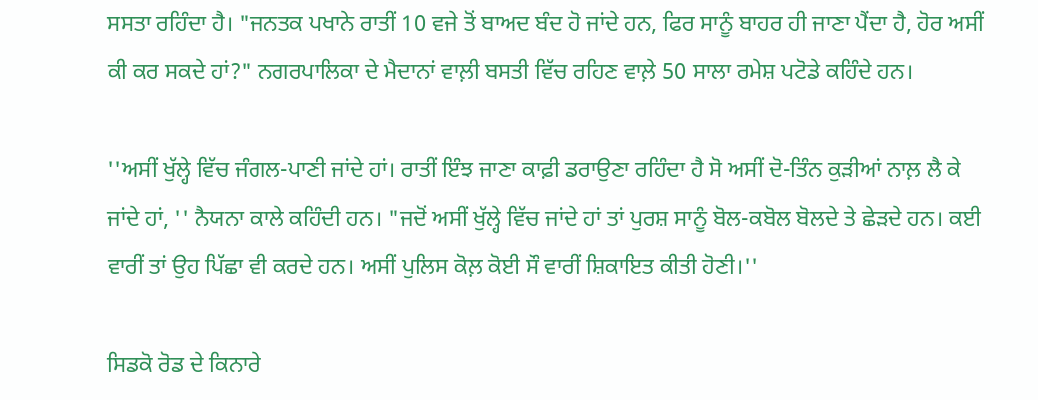ਸਸਤਾ ਰਹਿੰਦਾ ਹੈ। "ਜਨਤਕ ਪਖਾਨੇ ਰਾਤੀਂ 10 ਵਜੇ ਤੋਂ ਬਾਅਦ ਬੰਦ ਹੋ ਜਾਂਦੇ ਹਨ, ਫਿਰ ਸਾਨੂੰ ਬਾਹਰ ਹੀ ਜਾਣਾ ਪੈਂਦਾ ਹੈ, ਹੋਰ ਅਸੀਂ ਕੀ ਕਰ ਸਕਦੇ ਹਾਂ?" ਨਗਰਪਾਲਿਕਾ ਦੇ ਮੈਦਾਨਾਂ ਵਾਲ਼ੀ ਬਸਤੀ ਵਿੱਚ ਰਹਿਣ ਵਾਲ਼ੇ 50 ਸਾਲਾ ਰਮੇਸ਼ ਪਟੋਡੇ ਕਹਿੰਦੇ ਹਨ।

''ਅਸੀਂ ਖੁੱਲ੍ਹੇ ਵਿੱਚ ਜੰਗਲ-ਪਾਣੀ ਜਾਂਦੇ ਹਾਂ। ਰਾਤੀਂ ਇੰਝ ਜਾਣਾ ਕਾਫ਼ੀ ਡਰਾਉਣਾ ਰਹਿੰਦਾ ਹੈ ਸੋ ਅਸੀਂ ਦੋ-ਤਿੰਨ ਕੁੜੀਆਂ ਨਾਲ਼ ਲੈ ਕੇ ਜਾਂਦੇ ਹਾਂ, '' ਨੈਯਨਾ ਕਾਲੇ ਕਹਿੰਦੀ ਹਨ। "ਜਦੋਂ ਅਸੀਂ ਖੁੱਲ੍ਹੇ ਵਿੱਚ ਜਾਂਦੇ ਹਾਂ ਤਾਂ ਪੁਰਸ਼ ਸਾਨੂੰ ਬੋਲ-ਕਬੋਲ ਬੋਲਦੇ ਤੇ ਛੇੜਦੇ ਹਨ। ਕਈ ਵਾਰੀਂ ਤਾਂ ਉਹ ਪਿੱਛਾ ਵੀ ਕਰਦੇ ਹਨ। ਅਸੀਂ ਪੁਲਿਸ ਕੋਲ਼ ਕੋਈ ਸੌ ਵਾਰੀਂ ਸ਼ਿਕਾਇਤ ਕੀਤੀ ਹੋਣੀ।''

ਸਿਡਕੋ ਰੋਡ ਦੇ ਕਿਨਾਰੇ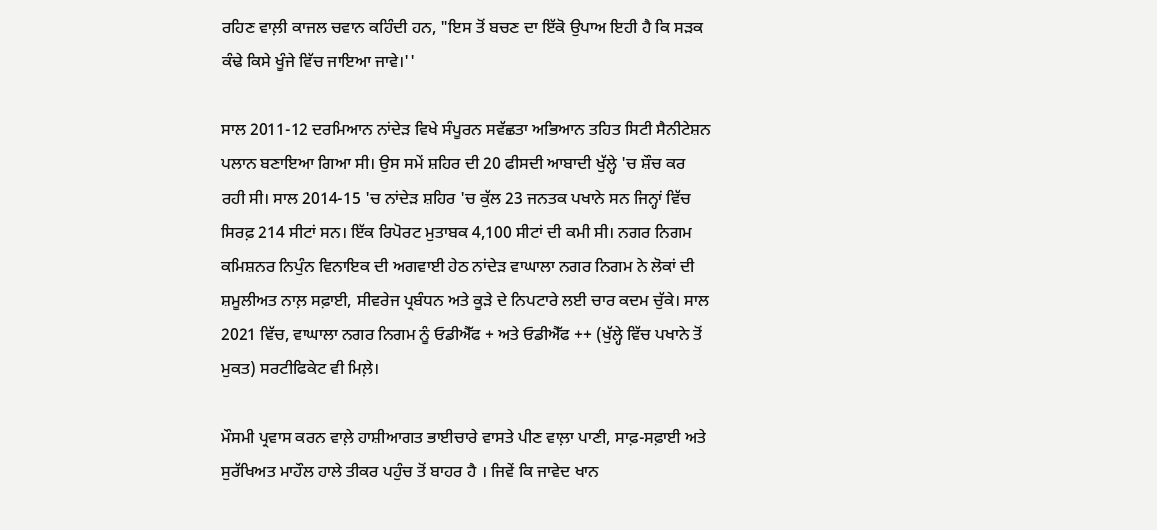ਰਹਿਣ ਵਾਲ਼ੀ ਕਾਜਲ ਚਵਾਨ ਕਹਿੰਦੀ ਹਨ, "ਇਸ ਤੋਂ ਬਚਣ ਦਾ ਇੱਕੋ ਉਪਾਅ ਇਹੀ ਹੈ ਕਿ ਸੜਕ ਕੰਢੇ ਕਿਸੇ ਖੂੰਜੇ ਵਿੱਚ ਜਾਇਆ ਜਾਵੇ।''

ਸਾਲ 2011-12 ਦਰਮਿਆਨ ਨਾਂਦੇੜ ਵਿਖੇ ਸੰਪੂਰਨ ਸਵੱਛਤਾ ਅਭਿਆਨ ਤਹਿਤ ਸਿਟੀ ਸੈਨੀਟੇਸ਼ਨ ਪਲਾਨ ਬਣਾਇਆ ਗਿਆ ਸੀ। ਉਸ ਸਮੇਂ ਸ਼ਹਿਰ ਦੀ 20 ਫੀਸਦੀ ਆਬਾਦੀ ਖੁੱਲ੍ਹੇ 'ਚ ਸ਼ੌਚ ਕਰ ਰਹੀ ਸੀ। ਸਾਲ 2014-15 'ਚ ਨਾਂਦੇੜ ਸ਼ਹਿਰ 'ਚ ਕੁੱਲ 23 ਜਨਤਕ ਪਖਾਨੇ ਸਨ ਜਿਨ੍ਹਾਂ ਵਿੱਚ ਸਿਰਫ਼ 214 ਸੀਟਾਂ ਸਨ। ਇੱਕ ਰਿਪੋਰਟ ਮੁਤਾਬਕ 4,100 ਸੀਟਾਂ ਦੀ ਕਮੀ ਸੀ। ਨਗਰ ਨਿਗਮ ਕਮਿਸ਼ਨਰ ਨਿਪੁੰਨ ਵਿਨਾਇਕ ਦੀ ਅਗਵਾਈ ਹੇਠ ਨਾਂਦੇੜ ਵਾਘਾਲਾ ਨਗਰ ਨਿਗਮ ਨੇ ਲੋਕਾਂ ਦੀ ਸ਼ਮੂਲੀਅਤ ਨਾਲ਼ ਸਫ਼ਾਈ, ਸੀਵਰੇਜ ਪ੍ਰਬੰਧਨ ਅਤੇ ਕੂੜੇ ਦੇ ਨਿਪਟਾਰੇ ਲਈ ਚਾਰ ਕਦਮ ਚੁੱਕੇ। ਸਾਲ 2021 ਵਿੱਚ, ਵਾਘਾਲਾ ਨਗਰ ਨਿਗਮ ਨੂੰ ਓਡੀਐੱਫ + ਅਤੇ ਓਡੀਐੱਫ ++ (ਖੁੱਲ੍ਹੇ ਵਿੱਚ ਪਖਾਨੇ ਤੋਂ ਮੁਕਤ) ਸਰਟੀਫਿਕੇਟ ਵੀ ਮਿਲ਼ੇ।

ਮੌਸਮੀ ਪ੍ਰਵਾਸ ਕਰਨ ਵਾਲ਼ੇ ਹਾਸ਼ੀਆਗਤ ਭਾਈਚਾਰੇ ਵਾਸਤੇ ਪੀਣ ਵਾਲ਼ਾ ਪਾਣੀ, ਸਾਫ਼-ਸਫ਼ਾਈ ਅਤੇ ਸੁਰੱਖਿਅਤ ਮਾਹੌਲ ਹਾਲੇ ਤੀਕਰ ਪਹੁੰਚ ਤੋਂ ਬਾਹਰ ਹੈ । ਜਿਵੇਂ ਕਿ ਜਾਵੇਦ ਖਾਨ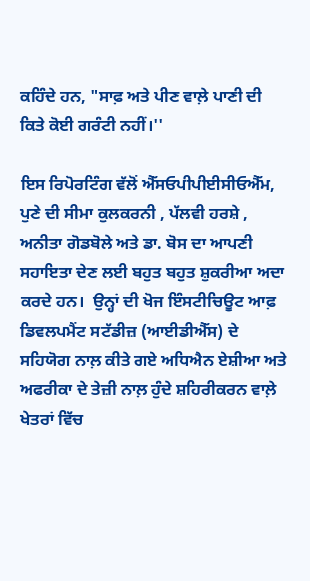ਕਹਿੰਦੇ ਹਨ, "ਸਾਫ਼ ਅਤੇ ਪੀਣ ਵਾਲ਼ੇ ਪਾਣੀ ਦੀ ਕਿਤੇ ਕੋਈ ਗਰੰਟੀ ਨਹੀਂ।''

ਇਸ ਰਿਪੋਰਟਿੰਗ ਵੱਲੋਂ ਐੱਸਓਪੀਪੀਈਸੀਓਐੱਮ, ਪੁਣੇ ਦੀ ਸੀਮਾ ਕੁਲਕਰਨੀ , ਪੱਲਵੀ ਹਰਸ਼ੇ , ਅਨੀਤਾ ਗੋਡਬੋਲੇ ਅਤੇ ਡਾ. ਬੋਸ ਦਾ ਆਪਣੀ ਸਹਾਇਤਾ ਦੇਣ ਲਈ ਬਹੁਤ ਬਹੁਤ ਸ਼ੁਕਰੀਆ ਅਦਾ ਕਰਦੇ ਹਨ।  ਉਨ੍ਹਾਂ ਦੀ ਖੋਜ ਇੰਸਟੀਚਿਊਟ ਆਫ਼ ਡਿਵਲਪਮੈਂਟ ਸਟੱਡੀਜ਼ (ਆਈਡੀਐੱਸ) ਦੇ ਸਹਿਯੋਗ ਨਾਲ਼ ਕੀਤੇ ਗਏ ਅਧਿਐਨ ਏਸ਼ੀਆ ਅਤੇ ਅਫਰੀਕਾ ਦੇ ਤੇਜ਼ੀ ਨਾਲ਼ ਹੁੰਦੇ ਸ਼ਹਿਰੀਕਰਨ ਵਾਲ਼ੇ ਖੇਤਰਾਂ ਵਿੱਚ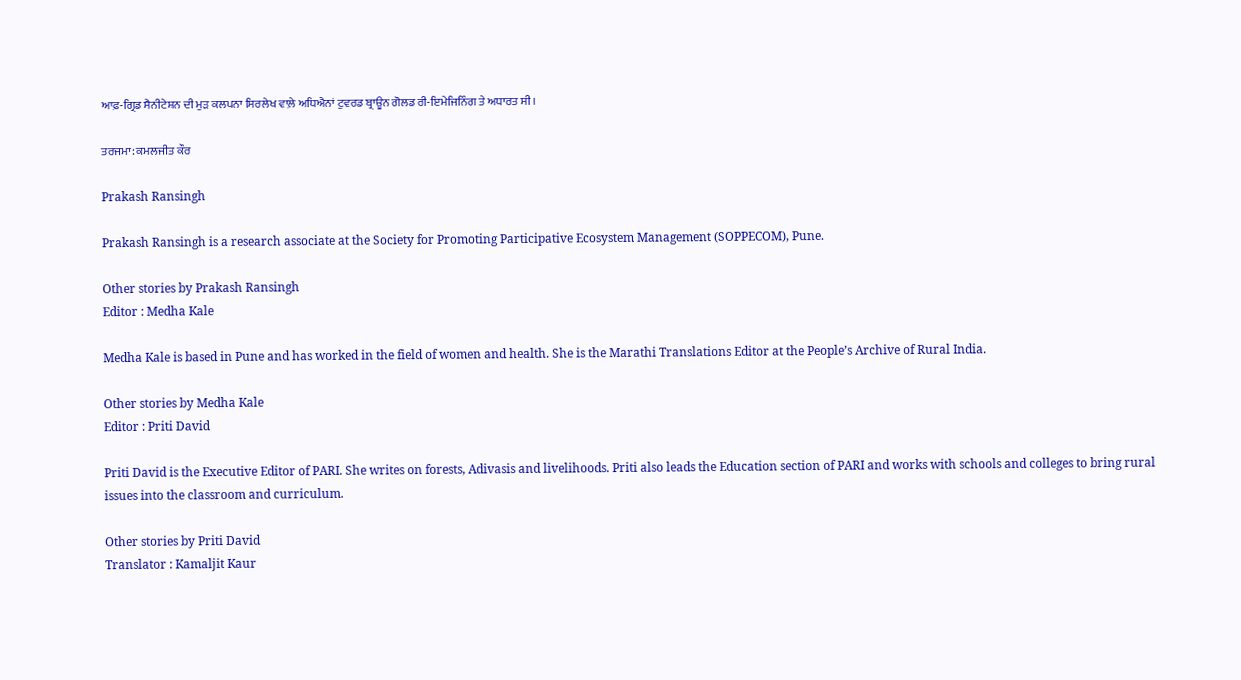ਆਫ਼-ਗ੍ਰਿਡ ਸੈਨੀਟੇਸ਼ਨ ਦੀ ਮੁੜ ਕਲਪਨਾ ਸਿਰਲੇਖ ਵਾਲ਼ੇ ਅਧਿਐਨਾਂ ਟੁਵਰਡ ਬ੍ਰਾਊਨ ਗੋਲਡ ਰੀ-ਇਮੇਜਿਨਿੰਗ ਤੇ ਅਧਾਰਤ ਸੀ।

ਤਰਜਮਾ: ਕਮਲਜੀਤ ਕੌਰ

Prakash Ransingh

Prakash Ransingh is a research associate at the Society for Promoting Participative Ecosystem Management (SOPPECOM), Pune.

Other stories by Prakash Ransingh
Editor : Medha Kale

Medha Kale is based in Pune and has worked in the field of women and health. She is the Marathi Translations Editor at the People’s Archive of Rural India.

Other stories by Medha Kale
Editor : Priti David

Priti David is the Executive Editor of PARI. She writes on forests, Adivasis and livelihoods. Priti also leads the Education section of PARI and works with schools and colleges to bring rural issues into the classroom and curriculum.

Other stories by Priti David
Translator : Kamaljit Kaur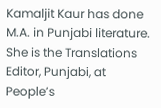Kamaljit Kaur has done M.A. in Punjabi literature. She is the Translations Editor, Punjabi, at People’s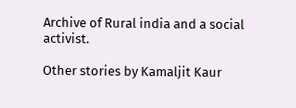Archive of Rural india and a social activist.

Other stories by Kamaljit Kaur